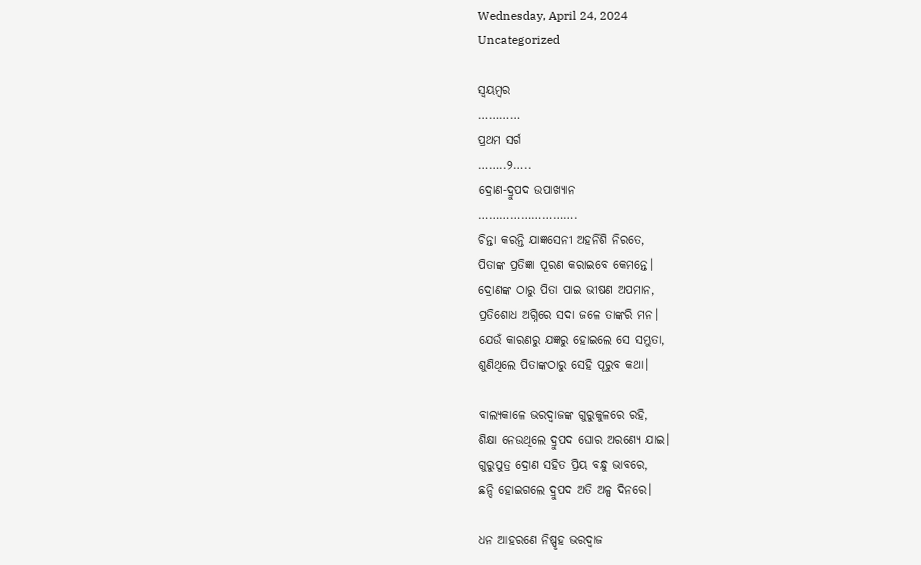Wednesday, April 24, 2024
Uncategorized

ସ୍ବୟମ୍ବର
…………
ପ୍ରଥମ ସର୍ଗ
……..୨…..
ଦ୍ରୋଣ-ଦ୍ରୁପଦ ଉପାଖ୍ଯାନ
……………………….
ଚିନ୍ତା କରନ୍ତି ଯାଜ୍ଞସେନୀ ଅହର୍ନିଶି ନିରତେ,
ପିତାଙ୍କ ପ୍ରତିଜ୍ଞା ପୂରଣ କରାଇବେ କେମନ୍ତେ।
ଦ୍ରୋଣଙ୍କ ଠାରୁ ପିତା ପାଇ ଭୀଷଣ ଅପମାନ,
ପ୍ରତିଶୋଧ ଅଗ୍ନିରେ ସଦା ଜଳେ ତାଙ୍କରି ମନ।
ଯେଉଁ କାରଣରୁ ଯଜ୍ଞରୁ ହୋଇଲେ ସେ ସମ୍ଭୁତା,
ଶୁଣିଥିଲେ ପିତାଙ୍କଠାରୁ ସେହି ପୂରୁବ କଥା।

ବାଲ୍ୟକାଳେ ଭରଦ୍ବାଜଙ୍କ ଗୁରୁକୁଳରେ ରହି,
ଶିକ୍ଷା ନେଉଥିଲେ ଦ୍ରୁପଦ ଘୋର ଅରଣ୍ୟେ ଯାଇ।
ଗୁରୁପୁତ୍ର ଦ୍ରୋଣ ସହିତ ପ୍ରିୟ ବନ୍ଧୁ ଭାବରେ,
ଛନ୍ଦି ହୋଇଗଲେ ଦ୍ରୁପଦ ଅତି ଅଳ୍ପ ଦିନରେ।

ଧନ ଆହରଣେ ନିଷ୍ପୃହ ଭରଦ୍ବାଜ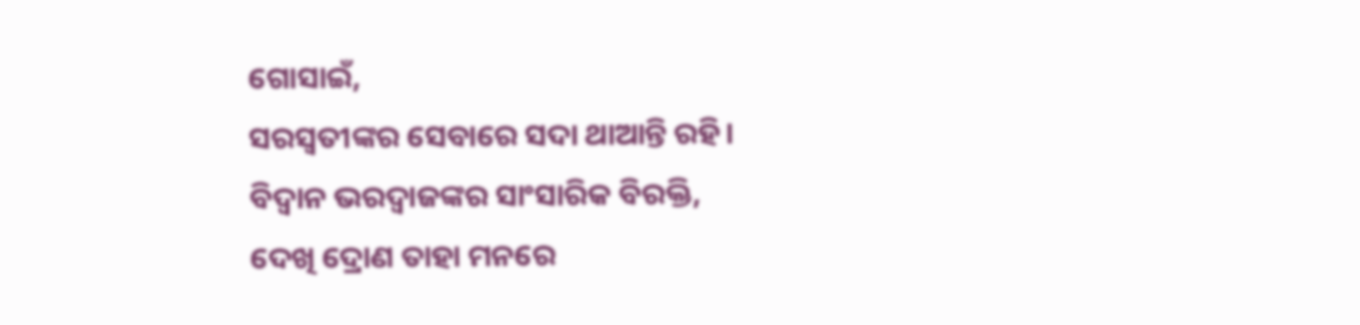ଗୋସାଇଁ,
ସରସ୍ବତୀଙ୍କର ସେବାରେ ସଦା ଥାଆନ୍ତି ରହି।
ବିଦ୍ବାନ ଭରଦ୍ବାଜଙ୍କର ସାଂସାରିକ ବିରକ୍ତି,
ଦେଖି ଦ୍ରୋଣ ତାହା ମନରେ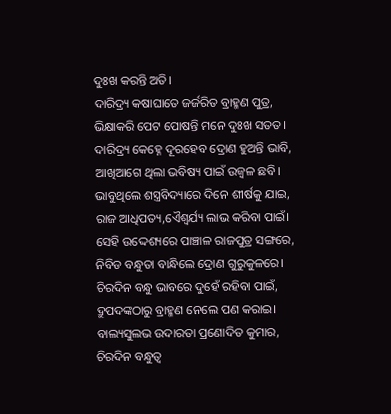ଦୁଃଖ କରନ୍ତି ଅତି।
ଦାରିଦ୍ର୍ୟ କଷାଘାତେ ଜର୍ଜରିତ ବ୍ରାହ୍ମଣ ପୁତ୍ର,
ଭିକ୍ଷାକରି ପେଟ ପୋଷନ୍ତି ମନେ ଦୁଃଖ ସତତ।
ଦାରିଦ୍ର୍ୟ କେହ୍ନେ ଦୂରହେବ ଦ୍ରୋଣ ହୁଅନ୍ତି ଭାବି,
ଆଖିଆଗେ ଥିଲା ଭବିଷ୍ୟ ପାଇଁ ଉଜ୍ବଳ ଛବି।
ଭାବୁଥିଲେ ଶସ୍ତ୍ରବିଦ୍ୟାରେ ଦିନେ ଶୀର୍ଷକୁ ଯାଇ,
ରାଜ ଆଧିପତ୍ୟ,ଏୈଶ୍ବର୍ଯ୍ୟ ଲାଭ କରିବା ପାଇଁ।
ସେହି ଉଦ୍ଦେଶ୍ୟରେ ପାଞ୍ଚାଳ ରାଜପୁତ୍ର ସଙ୍ଗରେ,
ନିବିଡ ବନ୍ଧୁତା ବାନ୍ଧିଲେ ଦ୍ରୋଣ ଗୁରୁକୁଳରେ।
ଚିରଦିନ ବନ୍ଧୁ ଭାବରେ ଦୁହେଁ ରହିବା ପାଇଁ,
ଦ୍ରୁପଦଙ୍କଠାରୁ ବ୍ରାହ୍ମଣ ନେଲେ ପଣ କରାଇ।
ବାଲ୍ୟସୁଲଭ ଉଦାରତା ପ୍ରଣୋଦିତ କୁମାର,
ଚିରଦିନ ବନ୍ଧୁତ୍ବ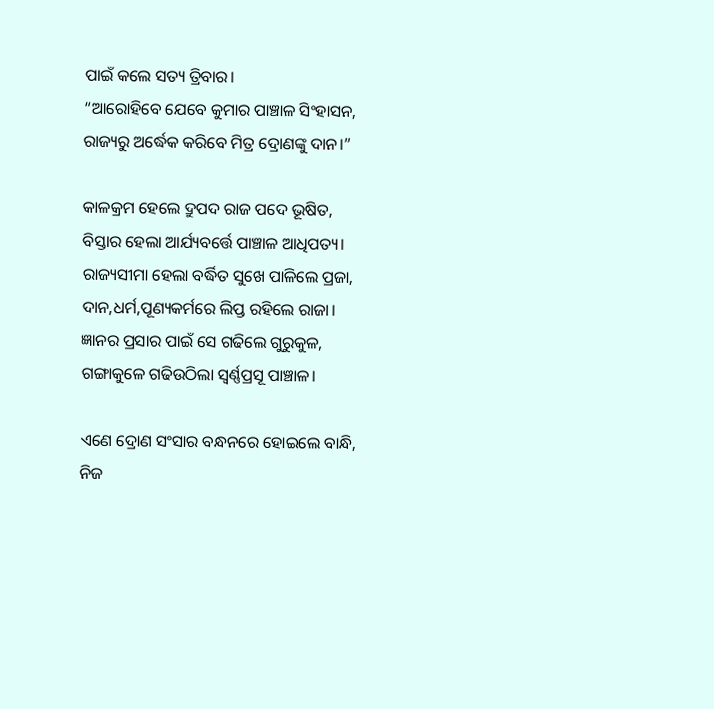ପାଇଁ କଲେ ସତ୍ୟ ତ୍ରିବାର।
“ଆରୋହିବେ ଯେବେ କୁମାର ପାଞ୍ଚାଳ ସିଂହାସନ,
ରାଜ୍ୟରୁ ଅର୍ଦ୍ଧେକ କରିବେ ମିତ୍ର ଦ୍ରୋଣଙ୍କୁ ଦାନ।”

କାଳକ୍ରମ ହେଲେ ଦ୍ରୁପଦ ରାଜ ପଦେ ଭୂଷିତ,
ବିସ୍ତାର ହେଲା ଆର୍ଯ୍ୟବର୍ତ୍ତେ ପାଞ୍ଚାଳ ଆଧିପତ୍ୟ।
ରାଜ୍ୟସୀମା ହେଲା ବର୍ଦ୍ଧିତ ସୁଖେ ପାଳିଲେ ପ୍ରଜା,
ଦାନ,ଧର୍ମ,ପୂଣ୍ୟକର୍ମରେ ଲିପ୍ତ ରହିଲେ ରାଜା।
ଜ୍ଞାନର ପ୍ରସାର ପାଇଁ ସେ ଗଢିଲେ ଗୁରୁକୁଳ,
ଗଙ୍ଗାକୁଳେ ଗଢିଉଠିଲା ସ୍ବର୍ଣ୍ଣପ୍ରସୂ ପାଞ୍ଚାଳ।

ଏଣେ ଦ୍ରୋଣ ସଂସାର ବନ୍ଧନରେ ହୋଇଲେ ବାନ୍ଧି,
ନିଜ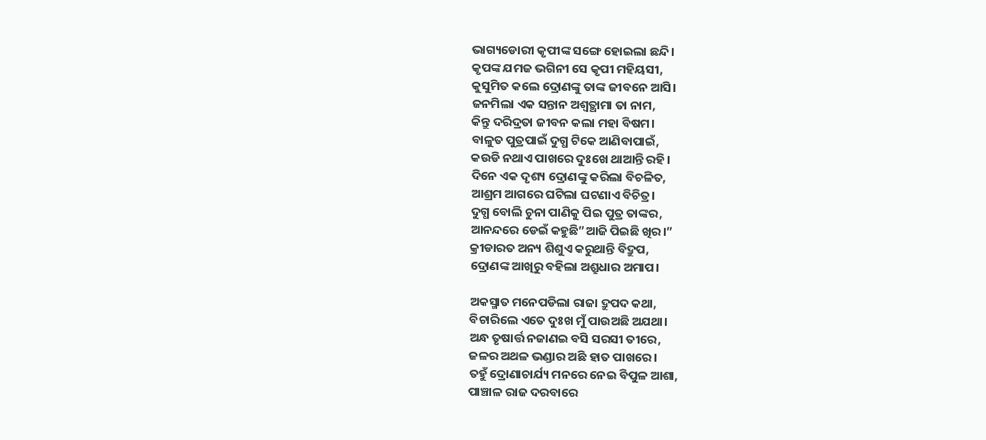ଭାଗ୍ୟଡୋରୀ କୃପୀଙ୍କ ସଙ୍ଗେ ହୋଇଲା ଛନ୍ଦି।
କୃପଙ୍କ ଯମଜ ଭଗିନୀ ସେ କୃପୀ ମହିୟସୀ,
କୁସୁମିତ କଲେ ଦ୍ରୋଣଙ୍କୁ ତାଙ୍କ ଜୀବନେ ଆସି।
ଜନମିଲା ଏକ ସନ୍ତାନ ଅଶ୍ବତ୍ଥାମା ତା ନାମ,
କିନ୍ତୁ ଦରିଦ୍ରତା ଜୀବନ କଲା ମହା ବିଷମ।
ବାଳୁତ ପୁତ୍ରପାଇଁ ଦୁଗ୍ଧ ଟିକେ ଆଣିବାପାଇଁ,
କଉଡି ନଥାଏ ପାଖରେ ଦୁଃଖେ ଥାଆନ୍ତି ରହି।
ଦିନେ ଏକ ଦୃଶ୍ୟ ଦ୍ରୋଣଙ୍କୁ କରିଲା ବିଚଳିତ,
ଆଶ୍ରମ ଆଗରେ ଘଟିଲା ଘଟଣାଏ ବିଚିତ୍ର।
ଦୁଗ୍ଧ ବୋଲି ଚୁନା ପାଣିକୁ ପିଇ ପୁତ୍ର ତାଙ୍କର,
ଆନନ୍ଦରେ ଡେଇଁ କହୁଛି”ଆଜି ପିଇଛି ଖିର।”
କ୍ରୀଡାରତ ଅନ୍ୟ ଶିଶୁଏ କରୁଥାନ୍ତି ବିଦ୍ରୁପ,
ଦ୍ରୋଣଙ୍କ ଆଖିରୁ ବହିଲା ଅଶ୍ରୁଧାର ଅମାପ।

ଅକସ୍ମାତ ମନେପଡିଲା ରାଜା ଦ୍ରୁପଦ କଥା,
ବିଚାରିଲେ ଏତେ ଦୁଃଖ ମୁଁ ପାଉଅଛି ଅଯଥା।
ଅନ୍ଧ ତୃଷାର୍ତ୍ତ ନଜାଣଇ ବସି ସରସୀ ତୀରେ,
ଜଳର ଅଥଳ ଭଣ୍ଡାର ଅଛି ହାତ ପାଖରେ।
ତହୁଁ ଦ୍ରୋଣାଚାର୍ଯ୍ୟ ମନରେ ନେଇ ବିପୁଳ ଆଶା,
ପାଞ୍ଚାଳ ରାଜ ଦରବାରେ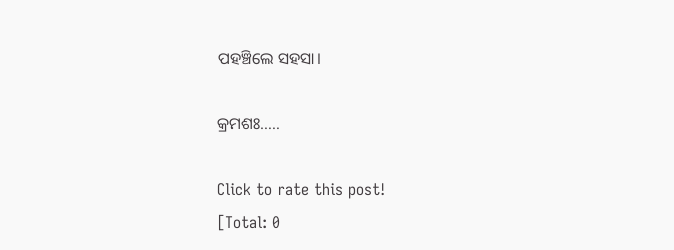ପହଞ୍ଚିଲେ ସହସା।

କ୍ରମଶଃ…..

Click to rate this post!
[Total: 0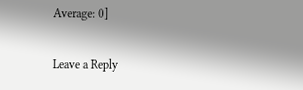Average: 0]

Leave a Reply